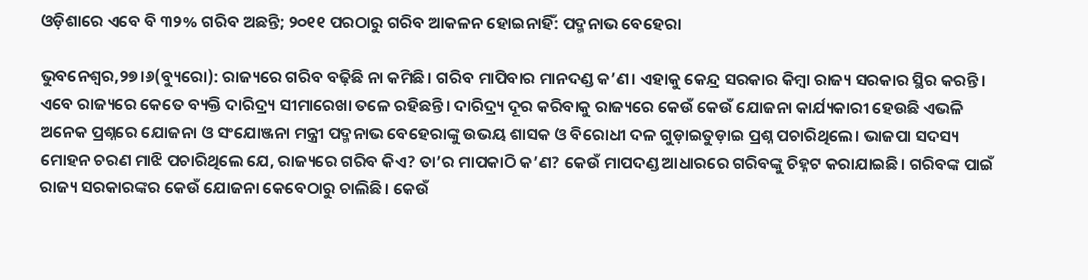ଓଡ଼ିଶାରେ ଏବେ ବି ୩୨% ଗରିବ ଅଛନ୍ତି; ୨୦୧୧ ପରଠାରୁ ଗରିବ ଆକଳନ ହୋଇନାହିଁ: ପଦ୍ମନାଭ ବେହେରା

ଭୁବନେଶ୍ୱର,୨୭।୬(ବ୍ୟୁରୋ): ରାଜ୍ୟରେ ଗରିବ ବଢ଼ିଛି ନା କମିଛି। ଗରିବ ମାପିବାର ମାନଦଣ୍ଡ କ’ଣ। ଏହାକୁ କେନ୍ଦ୍ର ସରକାର କିମ୍ବା ରାଜ୍ୟ ସରକାର ସ୍ଥିର କରନ୍ତି। ଏବେ ରାଜ୍ୟରେ କେତେ ବ୍ୟକ୍ତି ଦାରିଦ୍ର୍ୟ ସୀମାରେଖା ତଳେ ରହିଛନ୍ତି। ଦାରିଦ୍ର୍ୟ ଦୂର କରିବାକୁ ରାଜ୍ୟରେ କେଉଁ କେଉଁ ଯୋଜନା କାର୍ଯ୍ୟକାରୀ ହେଉଛି ଏଭଳି ଅନେକ ପ୍ରଶ୍ନରେ ଯୋଜନା ଓ ସଂଯୋଞ୍ଜନା ମନ୍ତ୍ରୀ ପଦ୍ମନାଭ ବେହେରାଙ୍କୁ ଉଭୟ ଶାସକ ଓ ବିରୋଧୀ ଦଳ ଗୁଡ଼ାଇତୁଡ଼ାଇ ପ୍ରଶ୍ନ ପଚାରିଥିଲେ। ଭାଜପା ସଦସ୍ୟ ମୋହନ ଚରଣ ମାଝି ପଚାରିଥିଲେ ଯେ, ରାଜ୍ୟରେ ଗରିବ କିଏ? ତା’ର ମାପକାଠି କ’ଣ? କେଉଁ ମାପଦଣ୍ଡ ଆଧାରରେ ଗରିବଙ୍କୁ ଚିହ୍ନଟ କରାଯାଇଛି। ଗରିବଙ୍କ ପାଇଁ ରାଜ୍ୟ ସରକାରଙ୍କର କେଉଁ ଯୋଜନା କେବେଠାରୁ ଚାଲିଛି। କେଉଁ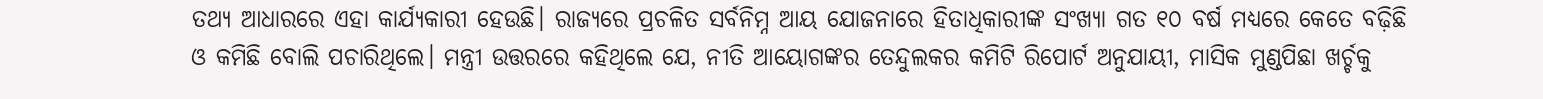ତଥ୍ୟ ଆଧାରରେ ଏହା କାର୍ଯ୍ୟକାରୀ ହେଉଛି। ରାଜ୍ୟରେ ପ୍ରଚଳିତ ସର୍ବନିମ୍ନ ଆୟ ଯୋଜନାରେ ହିତାଧିକାରୀଙ୍କ ସଂଖ୍ୟା ଗତ ୧୦ ବର୍ଷ ମଧ୍ୟରେ କେତେ ବଢ଼ିଛି ଓ କମିଛି ବୋଲି ପଚାରିଥିଲେ। ମନ୍ତ୍ରୀ ଉତ୍ତରରେ କହିଥିଲେ ଯେ, ନୀତି ଆୟୋଗଙ୍କର ତେନ୍ଦୁଲକର କମିଟି ରିପୋର୍ଟ ଅନୁଯାୟୀ, ମାସିକ ମୁଣ୍ଡପିଛା ଖର୍ଚ୍ଚକୁ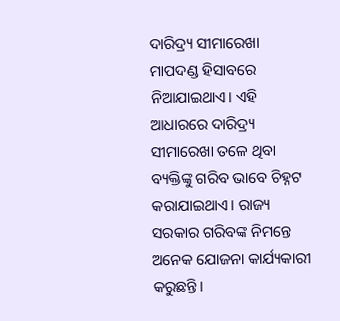ଦାରିଦ୍ର୍ୟ ସୀମାରେଖା ମାପଦଣ୍ଡ ହିସାବରେ ନିଆଯାଇଥାଏ। ଏହି ଆଧାରରେ ଦାରିଦ୍ର୍ୟ ସୀମାରେଖା ତଳେ ଥିବା ବ୍ୟକ୍ତିଙ୍କୁ ଗରିବ ଭାବେ ଚିହ୍ନଟ କରାଯାଇଥାଏ। ରାଜ୍ୟ ସରକାର ଗରିବଙ୍କ ନିମନ୍ତେ ଅନେକ ଯୋଜନା କାର୍ଯ୍ୟକାରୀ କରୁଛନ୍ତି।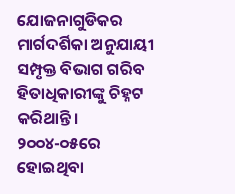ଯୋଜନାଗୁଡିକର ମାର୍ଗଦର୍ଶିକା ଅନୁଯାୟୀ ସମ୍ପୃକ୍ତ ବିଭାଗ ଗରିବ ହିତାଧିକାରୀଙ୍କୁ ଚିହ୍ନଟ କରିଥାନ୍ତି। ୨୦୦୪-୦୫ରେ ହୋଇଥିବା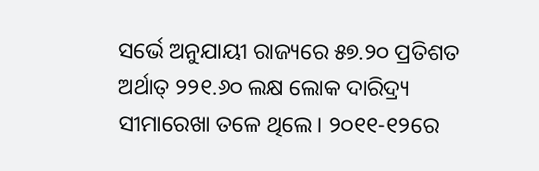ସର୍ଭେ ଅନୁଯାୟୀ ରାଜ୍ୟରେ ୫୭.୨୦ ପ୍ରତିଶତ ଅର୍ଥାତ୍‌ ୨୨୧.୬୦ ଲକ୍ଷ ଲୋକ ଦାରିଦ୍ର୍ୟ ସୀମାରେଖା ତଳେ ଥିଲେ। ୨୦୧୧-୧୨ରେ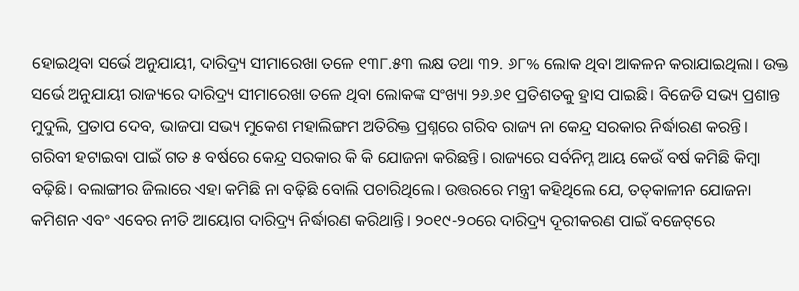ହୋଇଥିବା ସର୍ଭେ ଅନୁଯାୟୀ, ଦାରିଦ୍ର୍ୟ ସୀମାରେଖା ତଳେ ୧୩୮.୫୩ ଲକ୍ଷ ତଥା ୩୨. ୬୮% ଲୋକ ଥିବା ଆକଳନ କରାଯାଇଥିଲା। ଉକ୍ତ ସର୍ଭେ ଅନୁଯାୟୀ ରାଜ୍ୟରେ ଦାରିଦ୍ର୍ୟ ସୀମାରେଖା ତଳେ ଥିବା ଲୋକଙ୍କ ସଂଖ୍ୟା ୨୬.୬୧ ପ୍ରତିଶତକୁ ହ୍ରାସ ପାଇଛି। ବିଜେଡି ସଭ୍ୟ ପ୍ରଶାନ୍ତ ମୁଦୁଲି, ପ୍ରତାପ ଦେବ, ଭାଜପା ସଭ୍ୟ ମୁକେଶ ମହାଲିଙ୍ଗମ ଅତିରିକ୍ତ ପ୍ରଶ୍ନରେ ଗରିବ ରାଜ୍ୟ ନା କେନ୍ଦ୍ର ସରକାର ନିର୍ଦ୍ଧାରଣ କରନ୍ତି। ଗରିବୀ ହଟାଇବା ପାଇଁ ଗତ ୫ ବର୍ଷରେ କେନ୍ଦ୍ର ସରକାର କି କି ଯୋଜନା କରିଛନ୍ତି। ରାଜ୍ୟରେ ସର୍ବନିମ୍ନ ଆୟ କେଉଁ ବର୍ଷ କମିଛି କିମ୍ବା ବଢ଼ିଛି। ବଲାଙ୍ଗୀର ଜିଲାରେ ଏହା କମିଛି ନା ବଢ଼ିଛି ବୋଲି ପଚାରିଥିଲେ। ଉତ୍ତରରେ ମନ୍ତ୍ରୀ କହିଥିଲେ ଯେ, ତତ୍‌କାଳୀନ ଯୋଜନା କମିଶନ ଏବଂ ଏବେର ନୀତି ଆୟୋଗ ଦାରିଦ୍ର୍ୟ ନିର୍ଦ୍ଧାରଣ କରିଥାନ୍ତି। ୨୦୧୯-୨୦ରେ ଦାରିଦ୍ର୍ୟ ଦୂରୀକରଣ ପାଇଁ ବଜେଟ୍‌ରେ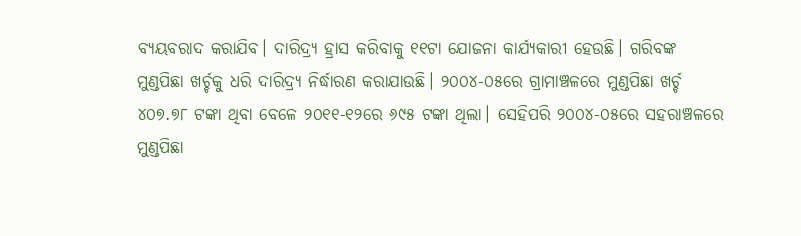ବ୍ୟୟବରାଦ କରାଯିବ। ଦାରିଦ୍ର୍ୟ ହ୍ରାସ କରିବାକୁ ୧୧ଟା ଯୋଜନା କାର୍ଯ୍ୟକାରୀ ହେଉଛି। ଗରିବଙ୍କ ମୁଣ୍ଡପିଛା ଖର୍ଚ୍ଚକୁ ଧରି ଦାରିଦ୍ର୍ୟ ନିର୍ଦ୍ଧାରଣ କରାଯାଉଛି। ୨୦୦୪-୦୫ରେ ଗ୍ରାମାଞ୍ଚଳରେ ମୁଣ୍ଡପିଛା ଖର୍ଚ୍ଚ ୪୦୭.୭୮ ଟଙ୍କା ଥିବା ବେଳେ ୨୦୧୧-୧୨ରେ ୬୯୫ ଟଙ୍କା ଥିଲା। ସେହିପରି ୨୦୦୪-୦୫ରେ ସହରାଞ୍ଚଳରେ ମୁଣ୍ଡପିଛା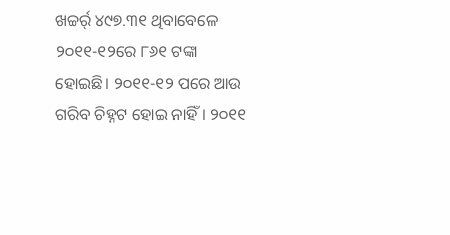ଖଚ୍ଚର୍ର୍ ୪୯୭.୩୧ ଥିବାବେଳେ ୨୦୧୧-୧୨ରେ ୮୬୧ ଟଙ୍କା ହୋଇଛି। ୨୦୧୧-୧୨ ପରେ ଆଉ ଗରିବ ଚିହ୍ନଟ ହୋଇ ନାହିଁ। ୨୦୧୧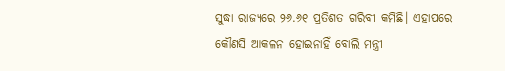ସୁଦ୍ଧା ରାଜ୍ୟରେ ୨୬.୬୧ ପ୍ରତିଶତ ଗରିବୀ କମିଛି। ଏହାପରେ କୌଣସି ଆକଳନ ହୋଇନାହିଁ ବୋଲି ମନ୍ତ୍ରୀ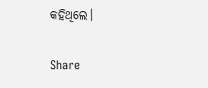କହିଥିଲେ।

Share